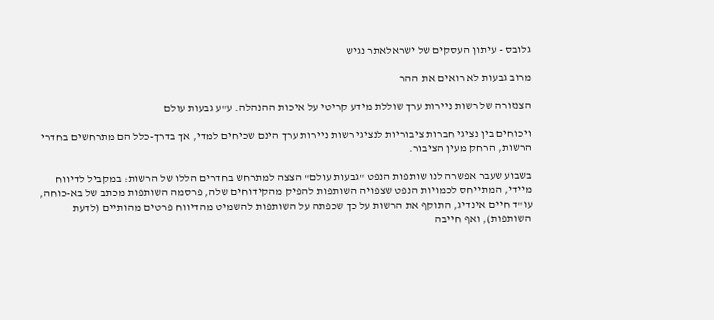גלובס - עיתון העסקים של ישראלאתר נגיש

מרוב גבעות לא רואים את ההר

הצנזורה של רשות ניירות ערך שוללת מידע קריטי על איכות ההנהלה. ע"ע גבעות עולם

ויכוחים בין נציגי חברות ציבוריות לנציגי רשות ניירות ערך הינם שכיחים למדי, אך בדרך-כלל הם מתרחשים בחדרי הרשות, הרחק מעין הציבור.

בשבוע שעבר אפשרה לנו שותפות הנפט "גבעות עולם" הצצה למתרחש בחדרים הללו של הרשות: במקביל לדיווח מיידי, המתייחס לכמויות הנפט שצפויה השותפות להפיק מהקידוחים שלה, פרסמה השותפות מכתב של בא-כוחה, עו"ד חיים אינדיג, התוקף את הרשות על כך שכפתה על השותפות להשמיט מהדיווח פרטים מהותיים (לדעת השותפות), ואף חייבה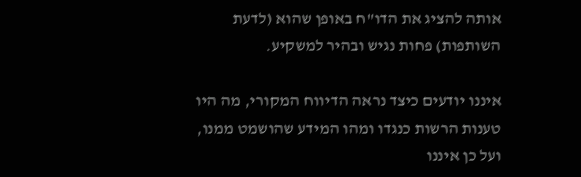אותה להציג את הדו"ח באופן שהוא (לדעת השותפות) פחות נגיש ובהיר למשקיע.

איננו יודעים כיצד נראה הדיווח המקורי, מה היו טענות הרשות כנגדו ומהו המידע שהושמט ממנו, ועל כן איננו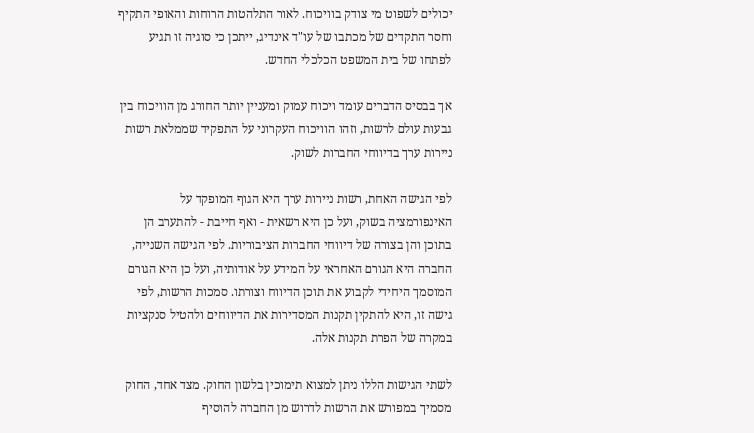יכולים לשפוט מי צודק בוויכוח. לאור התלהטות הרוחות והאופי התקיף וחסר התקדים של מכתבו של עו"ד אינדיג, ייתכן כי סוגיה זו תגיע לפתחו של בית המשפט הכלכלי החדש.

אך בבסיס הדברים עומד ויכוח עמוק ומעניין יותר החורג מן הוויכוח בין גבעות עולם לרשות, וזהו הוויכוח העקרוני על התפקיד שממלאת רשות ניירות ערך בדיווחי החברות לשוק.

לפי הגישה האחת, רשות ניירות ערך היא הגוף המופקד על האינפורמציה בשוק, ועל כן היא רשאית - ואף חייבת - להתערב הן בתוכן והן בצורה של דיווחי החברות הציבוריות. לפי הגישה השנייה, החברה היא הגורם האחראי על המידע על אודותיה, ועל כן היא הגורם המוסמך היחידי לקבוע את תוכן הדיווח וצורתו. סמכות הרשות, לפי גישה זו, היא להתקין תקנות המסדירות את הדיווחים ולהטיל סנקציות במקרה של הפרת תקנות אלה.

לשתי הגישות הללו ניתן למצוא תימוכין בלשון החוק. מצד אחד, החוק מסמיך במפורש את הרשות לדרוש מן החברה להוסיף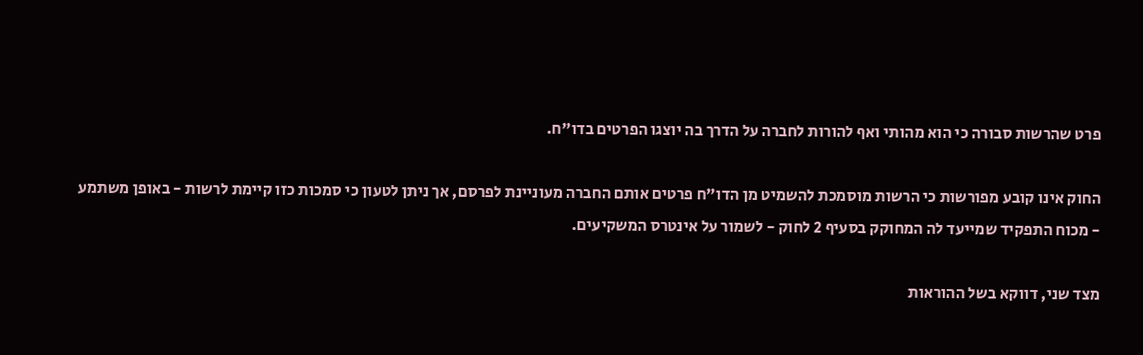פרט שהרשות סבורה כי הוא מהותי ואף להורות לחברה על הדרך בה יוצגו הפרטים בדו"ח.

החוק אינו קובע מפורשות כי הרשות מוסמכת להשמיט מן הדו"ח פרטים אותם החברה מעוניינת לפרסם, אך ניתן לטעון כי סמכות כזו קיימת לרשות - באופן משתמע - מכוח התפקיד שמייעד לה המחוקק בסעיף 2 לחוק - לשמור על אינטרס המשקיעים.

מצד שני, דווקא בשל ההוראות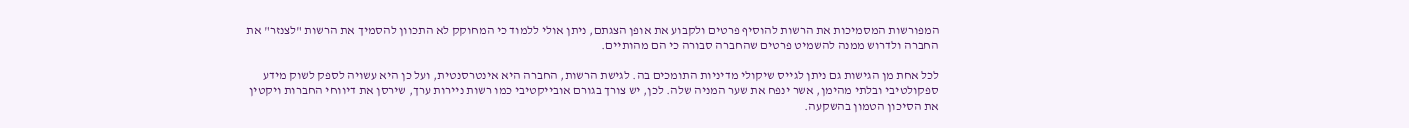המפורשות המסמיכות את הרשות להוסיף פרטים ולקבוע את אופן הצגתם, ניתן אולי ללמוד כי המחוקק לא התכוון להסמיך את הרשות "לצנזר" את החברה ולדרוש ממנה להשמיט פרטים שהחברה סבורה כי הם מהותיים.

לכל אחת מן הגישות גם ניתן לגייס שיקולי מדיניות התומכים בה. לגישת הרשות, החברה היא אינטרסנטית, ועל כן היא עשויה לספק לשוק מידע ספקולטיבי ובלתי מהימן, אשר ינפח את שער המניה שלה. לכן, יש צורך בגורם אובייקטיבי כמו רשות ניירות ערך, שירסן את דיווחי החברות ויקטין את הסיכון הטמון בהשקעה.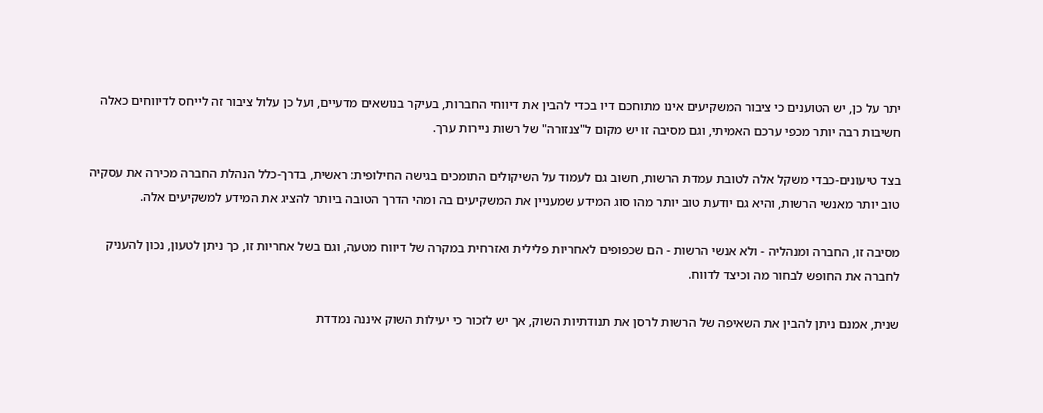יתר על כן, יש הטוענים כי ציבור המשקיעים אינו מתוחכם דיו בכדי להבין את דיווחי החברות, בעיקר בנושאים מדעיים, ועל כן עלול ציבור זה לייחס לדיווחים כאלה חשיבות רבה יותר מכפי ערכם האמיתי, וגם מסיבה זו יש מקום ל"צנזורה" של רשות ניירות ערך.

בצד טיעונים-כבדי משקל אלה לטובת עמדת הרשות, חשוב גם לעמוד על השיקולים התומכים בגישה החילופית: ראשית, בדרך-כלל הנהלת החברה מכירה את עסקיה טוב יותר מאנשי הרשות, והיא גם יודעת טוב יותר מהו סוג המידע שמעניין את המשקיעים בה ומהי הדרך הטובה ביותר להציג את המידע למשקיעים אלה.

מסיבה זו, החברה ומנהליה - ולא אנשי הרשות - הם שכפופים לאחריות פלילית ואזרחית במקרה של דיווח מטעה, וגם בשל אחריות זו, כך ניתן לטעון, נכון להעניק לחברה את החופש לבחור מה וכיצד לדווח.

שנית, אמנם ניתן להבין את השאיפה של הרשות לרסן את תנודתיות השוק, אך יש לזכור כי יעילות השוק איננה נמדדת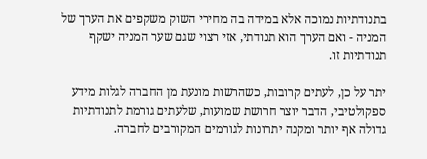בתנודתיות נמוכה אלא במידה בה מחירי השוק משקפים את הערך של המניה - ואם הערך הוא תנודתי, אזי רצוי שגם שער המניה ישקף תנודתיות זו.

יתר על כן, לעתים קרובות, כשהרשות מונעת מן החברה לגלות מידע ספקולטיבי, הדבר יוצר חרושת שמועות, שלעתים גורמת לתנודתיות גדולה אף יותר ומקנה יתרונות לגורמים המקורבים לחברה.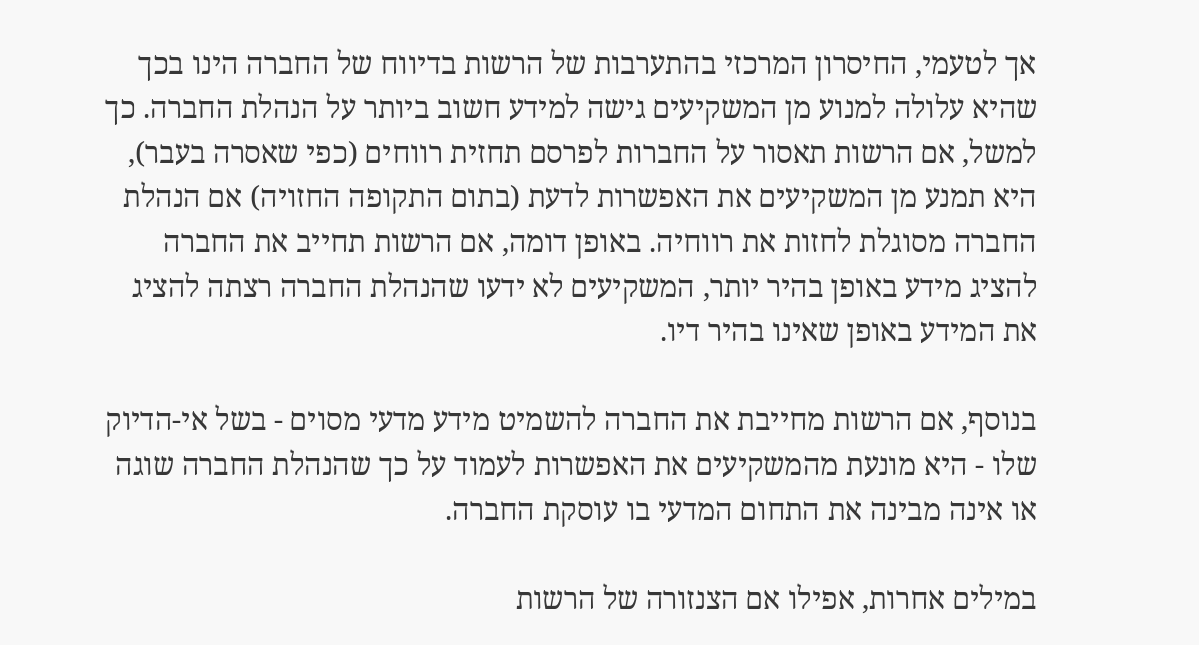אך לטעמי, החיסרון המרכזי בהתערבות של הרשות בדיווח של החברה הינו בכך שהיא עלולה למנוע מן המשקיעים גישה למידע חשוב ביותר על הנהלת החברה. כך למשל, אם הרשות תאסור על החברות לפרסם תחזית רווחים (כפי שאסרה בעבר), היא תמנע מן המשקיעים את האפשרות לדעת (בתום התקופה החזויה) אם הנהלת החברה מסוגלת לחזות את רווחיה. באופן דומה, אם הרשות תחייב את החברה להציג מידע באופן בהיר יותר, המשקיעים לא ידעו שהנהלת החברה רצתה להציג את המידע באופן שאינו בהיר דיו.

בנוסף, אם הרשות מחייבת את החברה להשמיט מידע מדעי מסוים - בשל אי-הדיוק שלו - היא מונעת מהמשקיעים את האפשרות לעמוד על כך שהנהלת החברה שוגה או אינה מבינה את התחום המדעי בו עוסקת החברה.

במילים אחרות, אפילו אם הצנזורה של הרשות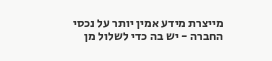מייצרת מידע אמין יותר על נכסי החברה - יש בה כדי לשלול מן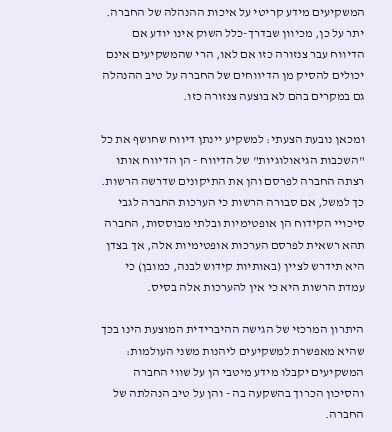המשקיעים מידע קריטי על איכות ההנהלה של החברה. יתר על כן, מכיוון שבדרך-כלל השוק אינו יודע אם הדיווח עבר צנזורה כזו אם לאו, הרי שהמשקיעים אינם יכולים להסיק מן הדיווחים של החברה על טיב ההנהלה גם במקרים בהם לא בוצעה צנזורה כזו.

ומכאן נובעת הצעתי: למשקיע יינתן דיווח שחושף את כל "השכבות הגיאולוגיות" של הדיווח - הן הדיווח אותו רצתה החברה לפרסם והן את התיקונים שדרשה הרשות. כך למשל, אם סבורה הרשות כי הערכות החברה לגבי סיכויי הקידוח הן אופטימיות ובלתי מבוססות, החברה תהא רשאית לפרסם הערכות אופטימיות אלה, אך בצדן היא תידרש לציין (באותיות קידוש לבנה, כמובן) כי עמדת הרשות היא כי אין להערכות אלה בסיס.

היתרון המרכזי של הגישה ההיברידית המוצעת הינו בכך שהיא מאפשרת למשקיעים ליהנות משני העולמות: המשקיעים יקבלו מידע מיטבי הן על שווי החברה והסיכון הכרוך בהשקעה בה - והן על טיב הנהלתה של החברה.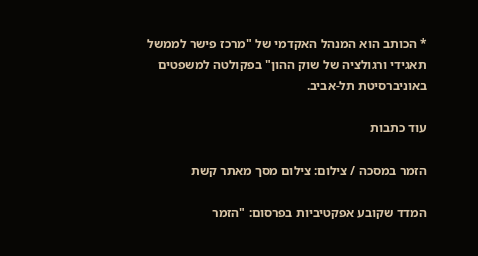* הכותב הוא המנהל האקדמי של "מרכז פישר לממשל תאגידי ורגולציה של שוק ההון" בפקולטה למשפטים באוניברסיטת תל-אביב.

עוד כתבות

הזמר במסכה / צילום: צילום מסך מאתר קשת

המדד שקובע אפקטיביות בפרסום: "הזמר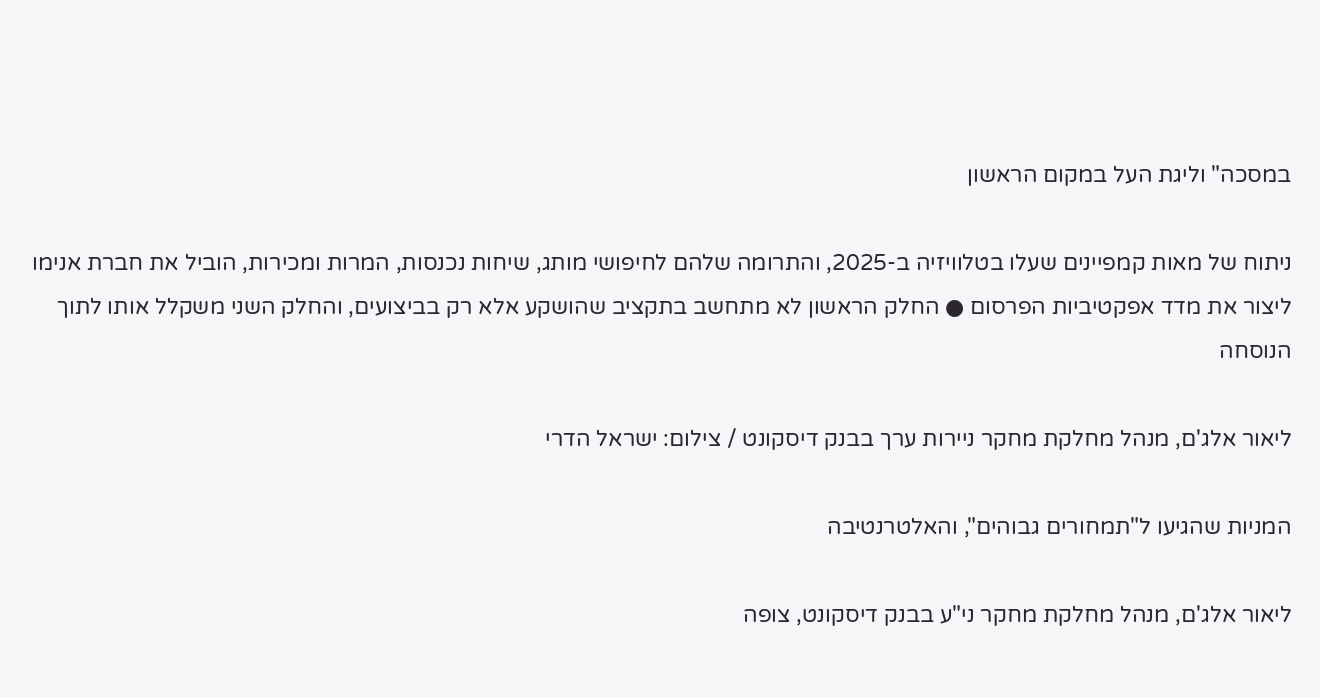במסכה" וליגת העל במקום הראשון

ניתוח של מאות קמפיינים שעלו בטלוויזיה ב-2025, והתרומה שלהם לחיפושי מותג, שיחות נכנסות, המרות ומכירות, הוביל את חברת אנימו ליצור את מדד אפקטיביות הפרסום ● החלק הראשון לא מתחשב בתקציב שהושקע אלא רק בביצועים, והחלק השני משקלל אותו לתוך הנוסחה

ליאור אלג'ם, מנהל מחלקת מחקר ניירות ערך בבנק דיסקונט / צילום: ישראל הדרי

המניות שהגיעו ל"תמחורים גבוהים", והאלטרנטיבה

ליאור אלג'ם, מנהל מחלקת מחקר ני"ע בבנק דיסקונט, צופה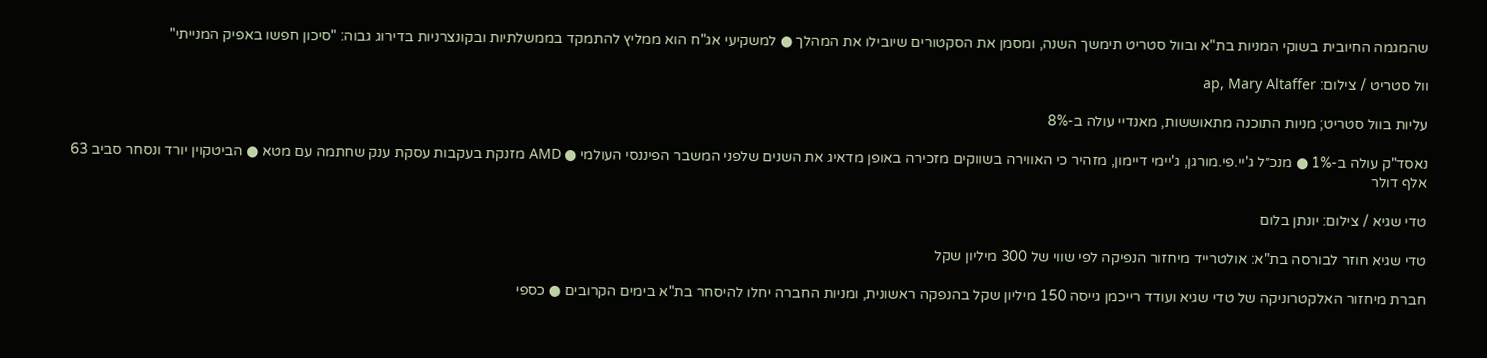שהמגמה החיובית בשוקי המניות בת"א ובוול סטריט תימשך השנה, ומסמן את הסקטורים שיובילו את המהלך ● למשקיעי אג"ח הוא ממליץ להתמקד בממשלתיות ובקונצרניות בדירוג גבוה: "סיכון חפשו באפיק המנייתי"

וול סטריט / צילום: ap, Mary Altaffer

עליות בוול סטריט; מניות התוכנה מתאוששות, מאנדיי עולה ב-8%

נאסד"ק עולה ב-1% ● מנכ״ל ג'יי.פי.מורגן, ג'יימי דיימון, מזהיר כי האווירה בשווקים מזכירה באופן מדאיג את השנים שלפני המשבר הפיננסי העולמי ● AMD מזנקת בעקבות עסקת ענק שחתמה עם מטא ● הביטקוין יורד ונסחר סביב 63 אלף דולר

טדי שגיא / צילום: יונתן בלום

טדי שגיא חוזר לבורסה בת"א: אולטרייד מיחזור הנפיקה לפי שווי של 300 מיליון שקל

חברת מיחזור האלקטרוניקה של טדי שגיא ועודד רייכמן גייסה 150 מיליון שקל בהנפקה ראשונית, ומניות החברה יחלו להיסחר בת"א בימים הקרובים ● כספי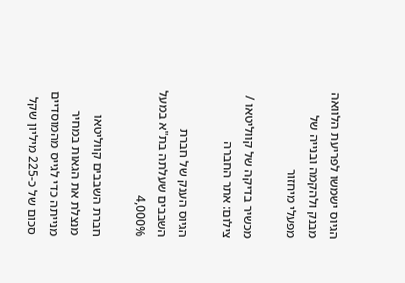הגיוס ישמשו לפריעת הלוואה מבנק ולהקמה ובנייה של מפעלי מיחזור

מכשיר בדיקה של קווליטאו / צילום: אתר החברה

הגיוס הענק של חברת השבבים שעלתה בת"א במעל 4,000%

חברת השבבים קווליטאו מנצלת את הגאות במחיר מנייתה כדי לגייס מהמוסדיים סכום של כ-225 מיליון שקל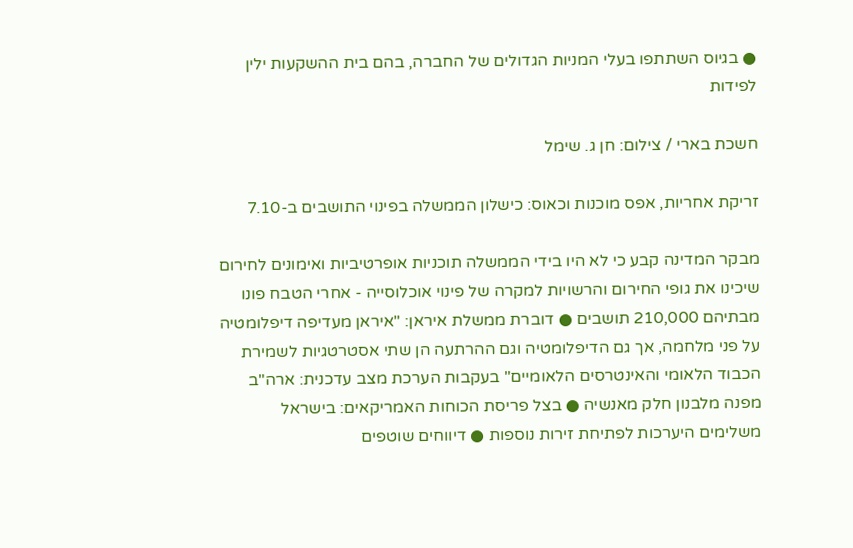● בגיוס השתתפו בעלי המניות הגדולים של החברה, בהם בית ההשקעות ילין לפידות

חשכת בארי / צילום: חן ג. שימל

זריקת אחריות, אפס מוכנות וכאוס: כישלון הממשלה בפינוי התושבים ב-7.10

מבקר המדינה קבע כי לא היו בידי הממשלה תוכניות אופרטיביות ואימונים לחירום שיכינו את גופי החירום והרשויות למקרה של פינוי אוכלוסייה - אחרי הטבח פונו מבתיהם 210,000 תושבים ● דוברת ממשלת איראן: "איראן מעדיפה דיפלומטיה על פני מלחמה, אך גם הדיפלומטיה וגם ההרתעה הן שתי אסטרטגיות לשמירת הכבוד הלאומי והאינטרסים הלאומיים" בעקבות הערכת מצב עדכנית: ארה"ב מפנה מלבנון חלק מאנשיה ● בצל פריסת הכוחות האמריקאים: בישראל משלימים היערכות לפתיחת זירות נוספות ● דיווחים שוטפים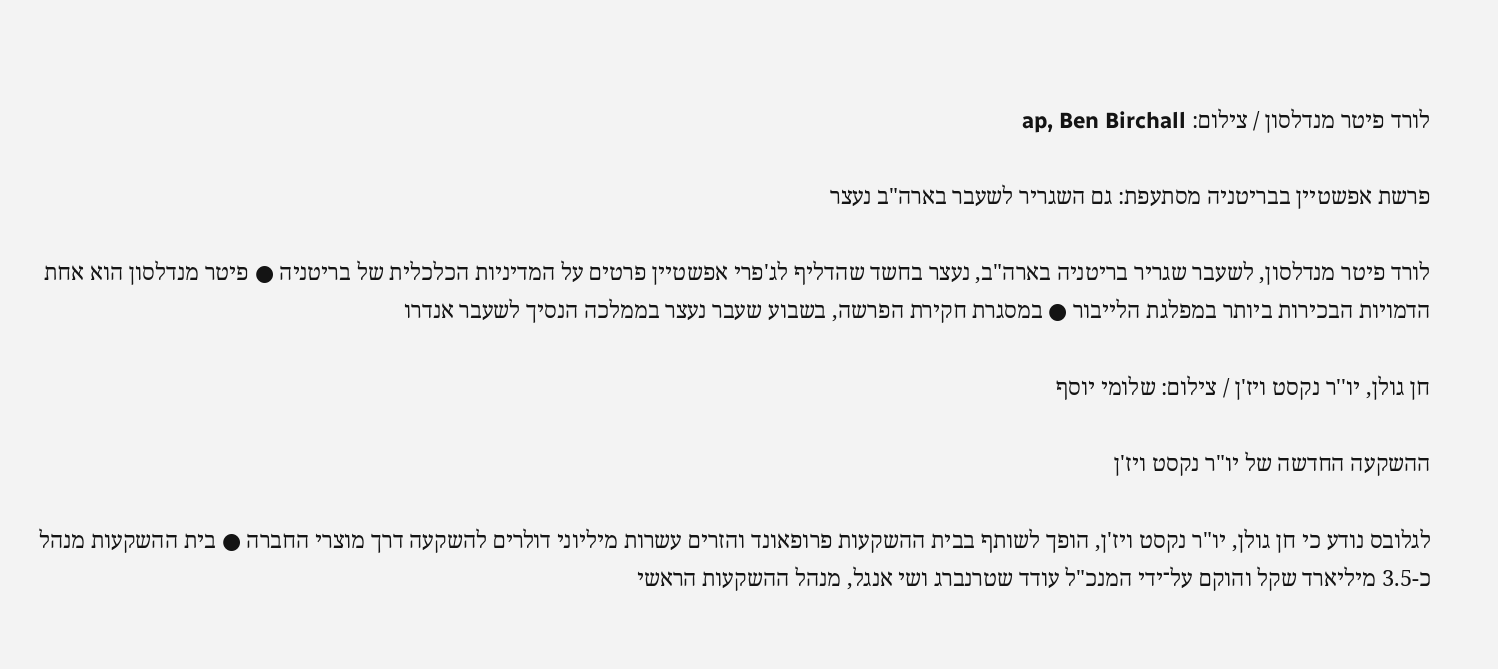לורד פיטר מנדלסון / צילום: ap, Ben Birchall

פרשת אפשטיין בבריטניה מסתעפת: גם השגריר לשעבר בארה"ב נעצר

לורד פיטר מנדלסון, לשעבר שגריר בריטניה בארה"ב, נעצר בחשד שהדליף לג'פרי אפשטיין פרטים על המדיניות הכלכלית של בריטניה ● פיטר מנדלסון הוא אחת הדמויות הבכירות ביותר במפלגת הלייבור ● במסגרת חקירת הפרשה, בשבוע שעבר נעצר בממלכה הנסיך לשעבר אנדרו

חן גולן, יו''ר נקסט ויז'ן / צילום: שלומי יוסף

ההשקעה החדשה של יו"ר נקסט ויז'ן

לגלובס נודע כי חן גולן, יו"ר נקסט ויז'ן, הופך לשותף בבית ההשקעות פרופאונד והזרים עשרות מיליוני דולרים להשקעה דרך מוצרי החברה ● בית ההשקעות מנהל כ-3.5 מיליארד שקל והוקם על־ידי המנכ"ל עודד שטרנברג ושי אנגל, מנהל ההשקעות הראשי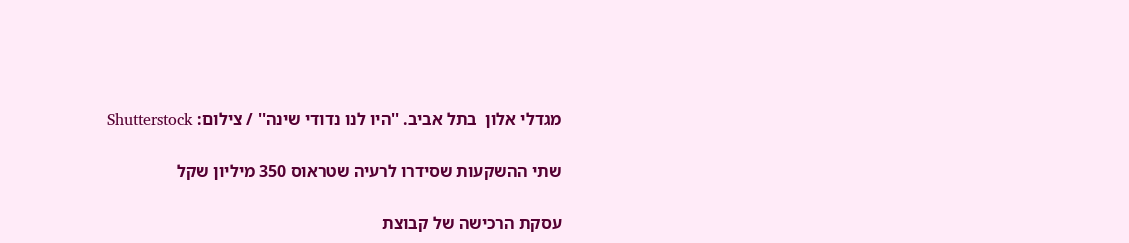מגדלי אלון  בתל אביב. ''היו לנו נדודי שינה'' / צילום: Shutterstock

שתי ההשקעות שסידרו לרעיה שטראוס 350 מיליון שקל

עסקת הרכישה של קבוצת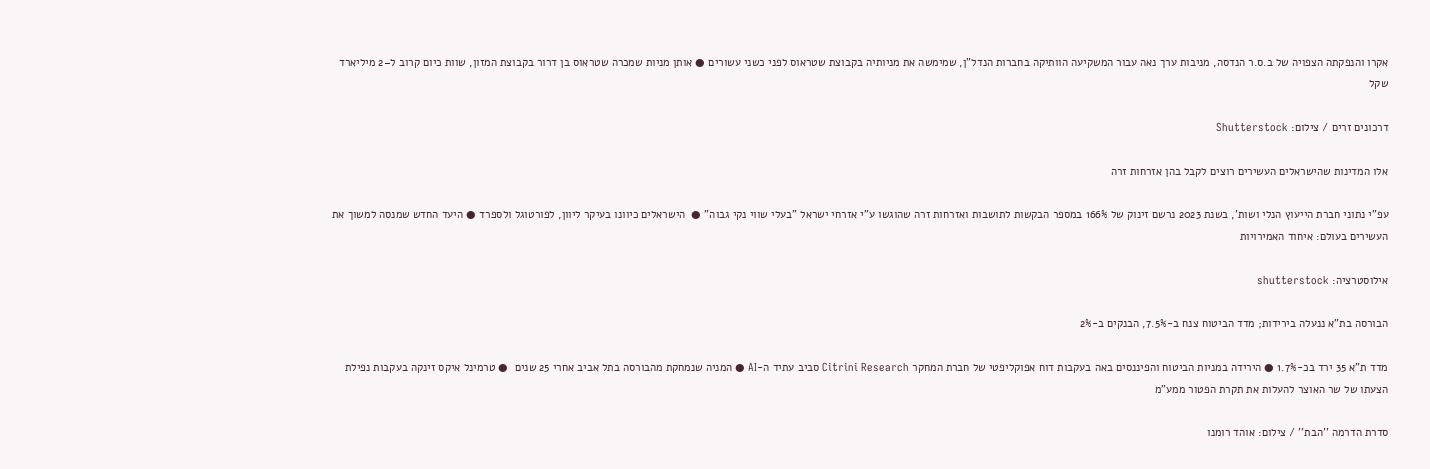אקרו והנפקתה הצפויה של ב.ס.ר הנדסה, מניבות ערך נאה עבור המשקיעה הוותיקה בחברות הנדל"ן, שמימשה את מניותיה בקבוצת שטראוס לפני כשני עשורים ● אותן מניות שמכרה שטראוס בן דרור בקבוצת המזון, שוות כיום קרוב ל–2 מיליארד שקל

דרכונים זרים / צילום: Shutterstock

אלו המדינות שהישראלים העשירים רוצים לקבל בהן אזרחות זרה

עפ"י נתוני חברת הייעוץ הנלי ושות', בשנת 2023 נרשם זינוק של 166% במספר הבקשות לתושבות ואזרחות זרה שהוגשו ע"י אזרחי ישראל "בעלי שווי נקי גבוה" ●  הישראלים כיוונו בעיקר ליוון, לפורטוגל ולספרד ● היעד החדש שמנסה למשוך את העשירים בעולם: איחוד האמירויות

אילוסטרציה: shutterstock

הבורסה בת"א ננעלה בירידות; מדד הביטוח צנח ב-7.5%, הבנקים ב-2%

מדד ת"א 35 ירד בכ-1.7% ● הירידה במניות הביטוח והפיננסים באה בעקבות דוח אפוקליפטי של חברת המחקר Citrini Research סביב עתיד ה-AI ● המניה שנמחקת מהבורסה בתל אביב אחרי 25 שנים  ● טרמינל איקס זינקה בעקבות נפילת הצעתו של שר האוצר להעלות את תקרת הפטור ממע"מ

סדרת הדרמה ''הבת'' / צילום: אוהד רומנו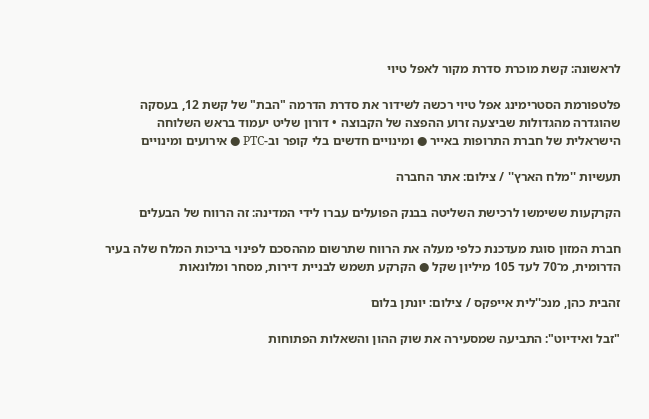לראשונה: קשת מוכרת סדרת מקור לאפל טיוי

פלטפורמת הסטרימינג אפל טיוי רכשה לשידור את סדרת הדרמה "הבת" של קשת 12, בעסקה שהוגדרה מהגדולות שביצעה זרוע ההפצה של הקבוצה • דורון שליט יעמוד בראש השלוחה הישראלית של חברת התרופות באייר ● ומינויים חדשים בלי קופר וב-PTC ● אירועים ומינויים

תעשיות ''מלח הארץ'' / צילום: אתר החברה

הקרקעות ששימשו לרכישת השליטה בבנק הפועלים עברו לידי המדינה: זה הרווח של הבעלים

חברת המזון סוגת מעדכנת כלפי מעלה את הרווח שתרשום מההסכם לפינוי בריכות המלח שלה בעיר הדרומית, מ־70 לעד 105 מיליון שקל ● הקרקע תשמש לבניית דירות, מסחר ומלונאות

זהבית כהן, מנכ''לית אייפקס / צילום: יונתן בלום

"זבל ואידיוט": התביעה שמסעירה את שוק ההון והשאלות הפתוחות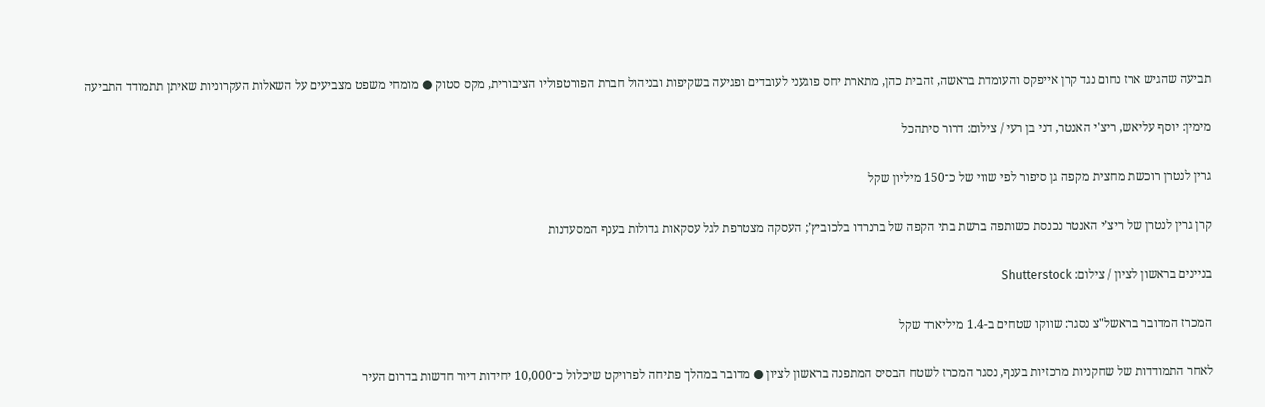תביעה שהגיש ארז נחום נגד קרן אייפקס והעומדת בראשה, זהבית כהן, מתארת יחס פוגעני לעובדים ופגיעה בשקיפות ובניהול חברת הפורטפוליו הציבורית, מקס סטוק ● מומחי משפט מצביעים על השאלות העקרוניות שאיתן תתמודד התביעה

מימין: יוסף עליאש, ריצ'י האנטר, דני בן רעי / צילום: דרור סיתהכל

גרין לנטרן רוכשת מחצית מקפה גן סיפור לפי שווי של כ־150 מיליון שקל

קרן גרין לנטרן של ריצ’י האנטר נכנסת כשותפה ברשת בתי הקפה של ברנרדו בלכוביץ’; העסקה מצטרפת לגל עסקאות גדולות בענף המסעדנות

בניינים בראשון לציון / צילום: Shutterstock

המכרז המדובר בראשל"צ נסגר: שווקו שטחים ב-1.4 מיליארד שקל

לאחר התמודדות של שחקניות מרכזיות בענף, נסגר המכרז לשטח הבסיס המתפנה בראשון לציון ● מדובר במהלך פתיחה לפרויקט שיכלול כ־10,000 יחידות דיור חדשות בדרום העיר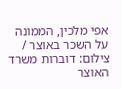אפי מלכין, הממונה על השכר באוצר / צילום: דוברות משרד האוצר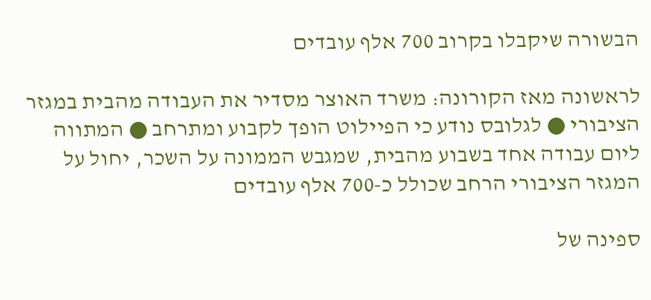הבשורה שיקבלו בקרוב 700 אלף עובדים

לראשונה מאז הקורונה: משרד האוצר מסדיר את העבודה מהבית במגזר הציבורי ● לגלובס נודע כי הפיילוט הופך לקבוע ומתרחב ● המתווה ליום עבודה אחד בשבוע מהבית, שמגבש הממונה על השכר, יחול על המגזר הציבורי הרחב שכולל כ-700 אלף עובדים

ספינה של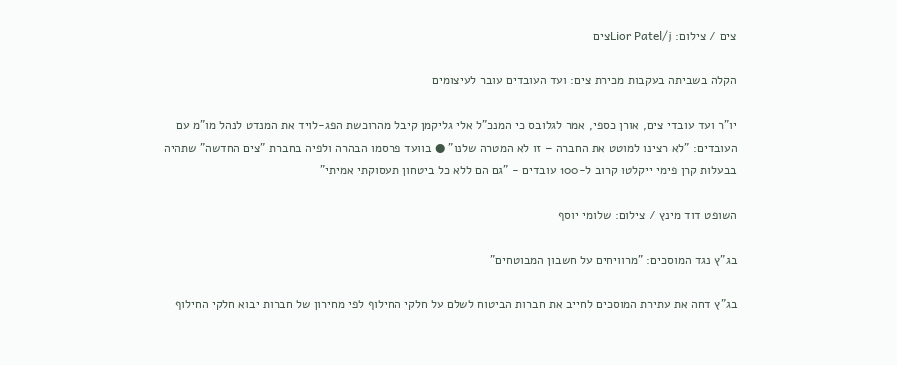צים / צילום: Lior Patel/jצים

הקלה בשביתה בעקבות מכירת צים: ועד העובדים עובר לעיצומים

יו"ר ועד עובדי צים, אורן כספי, אמר לגלובס כי המנכ"ל אלי גליקמן קיבל מהרוכשת הפג-לויד את המנדט לנהל מו"מ עם העובדים: "לא רצינו למוטט את החברה – זו לא המטרה שלנו" ● בוועד פרסמו הבהרה ולפיה בחברת "צים החדשה" שתהיה בבעלות קרן פימי ייקלטו קרוב ל-100 עובדים - "גם הם ללא כל ביטחון תעסוקתי אמיתי"

השופט דוד מינץ / צילום: שלומי יוסף

בג"ץ נגד המוסכים: "מרוויחים על חשבון המבוטחים"

בג"ץ דחה את עתירת המוסכים לחייב את חברות הביטוח לשלם על חלקי החילוף לפי מחירון של חברות יבוא חלקי החילוף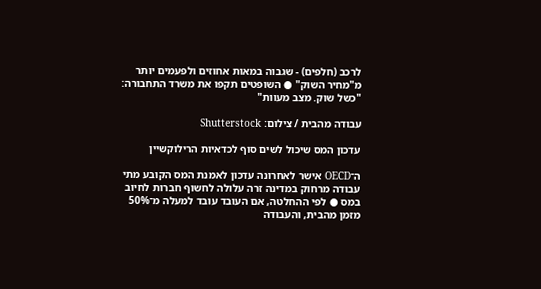לרכב (חלפים) - שגבוה במאות אחוזים ולפעמים יותר מ"מחיר השוק" ● השופטים תקפו את משרד התחבורה: "כשל שוק. מצב מעוות"

עבודה מהבית / צילום: Shutterstock

עדכון המס שיכול לשים סוף לכדאיות הרילוקשיין

ה־OECD אישר לאחרונה עדכון לאמנת המס הקובע מתי עבודה מרחוק במדינה זרה עלולה לחשוף חברות לחיוב במס ● לפי ההחלטה, אם העובד עובד למעלה מ־50% מזמן מהבית, והעבודה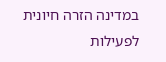במדינה הזרה חיונית לפעילות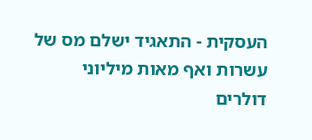העסקית - התאגיד ישלם מס של עשרות ואף מאות מיליוני דולרים